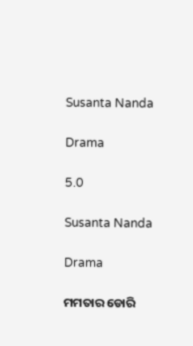Susanta Nanda

Drama

5.0

Susanta Nanda

Drama

ମମତାର ଡୋରି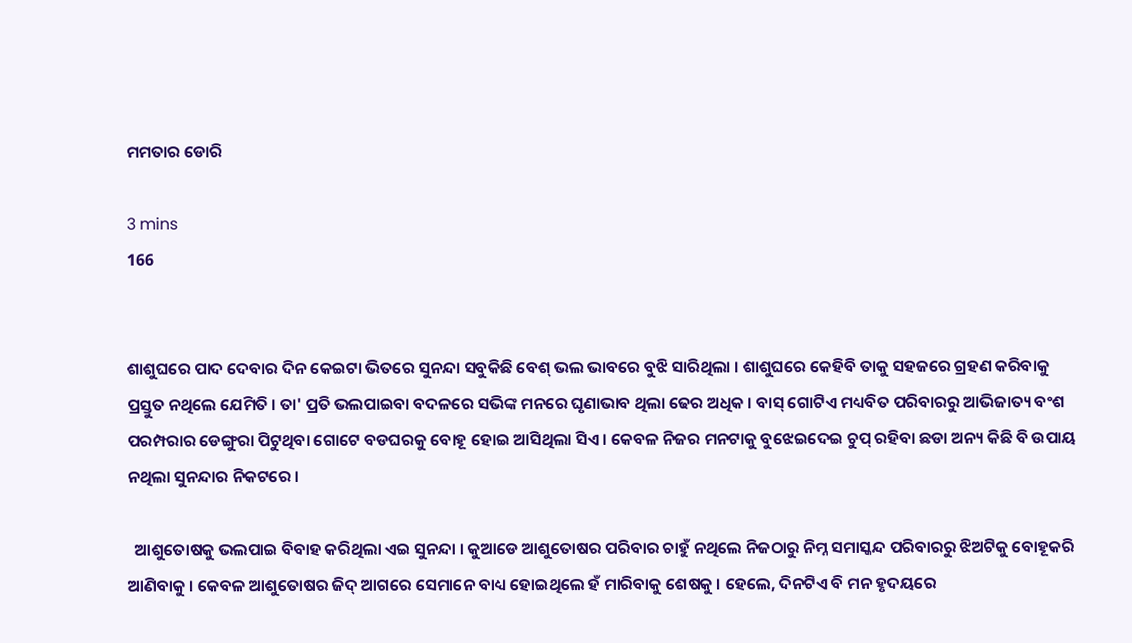ମମତାର ଡୋରି

3 mins
166


ଶାଶୁଘରେ ପାଦ ଦେବାର ଦିନ କେଇଟା ଭିତରେ ସୁନନ୍ଦା ସବୁକିଛି ବେଶ୍ ଭଲ ଭାବରେ ବୁଝି ସାରିଥିଲା । ଶାଶୁଘରେ କେହିବି ତାକୁ ସହଜରେ ଗ୍ରହଣ କରିବାକୁ ପ୍ରସ୍ତୁତ ନଥିଲେ ଯେମିତି । ତା' ପ୍ରତି ଭଲପାଇବା ବଦଳରେ ସଭିଙ୍କ ମନରେ ଘୃଣାଭାବ ଥିଲା ଢେର ଅଧିକ । ବାସ୍ ଗୋଟିଏ ମଧ୍ୟବିତ ପରିବାରରୁ ଆଭିଜାତ୍ୟ ବଂଶ ପରମ୍ପରାର ଡେଙ୍ଗୁରା ପିଟୁଥିବା ଗୋଟେ ବଡଘରକୁ ବୋହୂ ହୋଇ ଆସିଥିଲା ସିଏ । କେବଳ ନିଜର ମନଟାକୁ ବୁଝେଇଦେଇ ଚୁପ୍ ରହିବା ଛଡା ଅନ୍ୟ କିଛି ବି ଉପାୟ ନଥିଲା ସୁନନ୍ଦାର ନିକଟରେ ।

  ଆଶୁତୋଷକୁ ଭଲପାଇ ବିବାହ କରିଥିଲା ଏଇ ସୁନନ୍ଦା । କୁଆଡେ ଆଶୁତୋଷର ପରିବାର ଚାହୁଁ ନଥିଲେ ନିଜଠାରୁ ନିମ୍ନ ସମାସ୍କନ୍ଦ ପରିବାରରୁ ଝିଅଟିକୁ ବୋହୂକରି ଆଣିବାକୁ । କେବଳ ଆଶୁତୋଷର ଜିଦ୍ ଆଗରେ ସେମାନେ ବାଧ୍ୟ ହୋଇଥିଲେ ହଁ ମାରିବାକୁ ଶେଷକୁ । ହେଲେ, ଦିନଟିଏ ବି ମନ ହୃଦୟରେ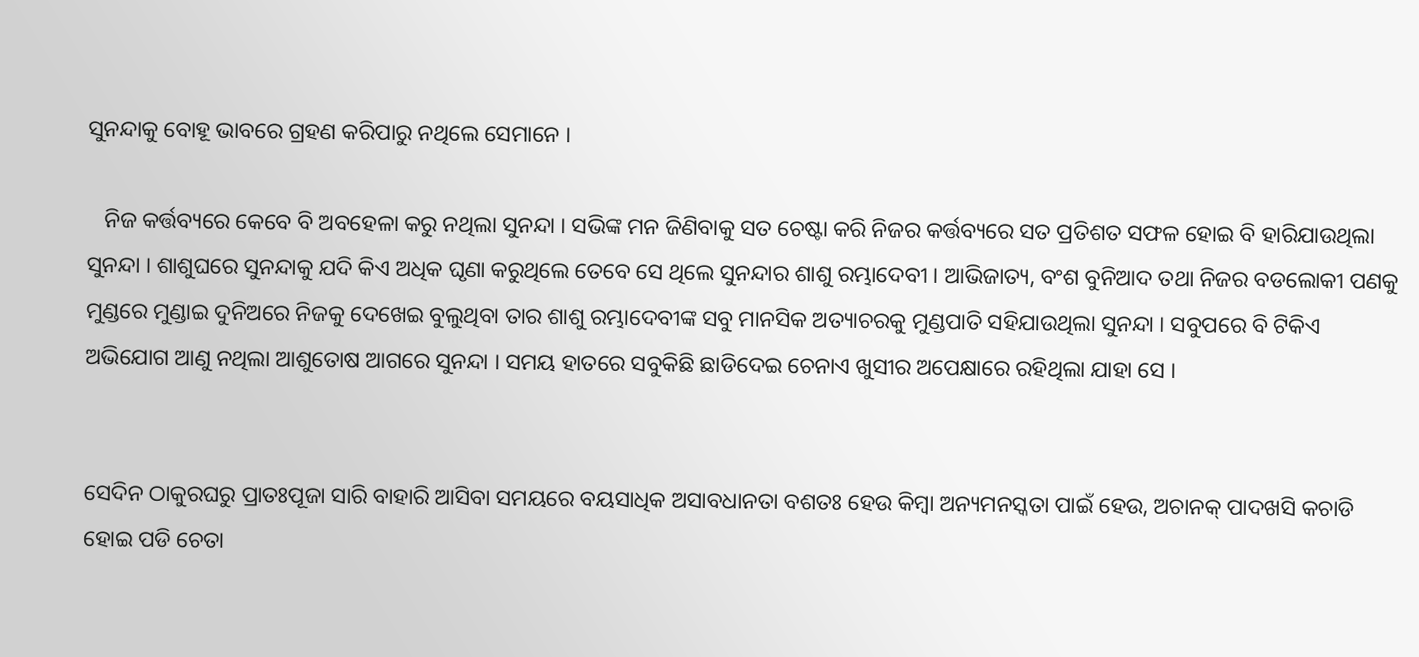ସୁନନ୍ଦାକୁ ବୋହୂ ଭାବରେ ଗ୍ରହଣ କରିପାରୁ ନଥିଲେ ସେମାନେ ।

   ନିଜ କର୍ତ୍ତବ୍ୟରେ କେବେ ବି ଅବହେଳା କରୁ ନଥିଲା ସୁନନ୍ଦା । ସଭିଙ୍କ ମନ ଜିଣିବାକୁ ସତ ଚେଷ୍ଟା କରି ନିଜର କର୍ତ୍ତବ୍ୟରେ ସତ ପ୍ରତିଶତ ସଫଳ ହୋଇ ବି ହାରିଯାଉଥିଲା ସୁନନ୍ଦା । ଶାଶୁଘରେ ସୁନନ୍ଦାକୁ ଯଦି କିଏ ଅଧିକ ଘୃଣା କରୁଥିଲେ ତେବେ ସେ ଥିଲେ ସୁନନ୍ଦାର ଶାଶୁ ରମ୍ଭାଦେବୀ । ଆଭିଜାତ୍ୟ, ବଂଶ ବୁନିଆଦ ତଥା ନିଜର ବଡଲୋକୀ ପଣକୁ ମୁଣ୍ଡରେ ମୁଣ୍ଡାଇ ଦୁନିଅରେ ନିଜକୁ ଦେଖେଇ ବୁଲୁଥିବା ତାର ଶାଶୁ ରମ୍ଭାଦେବୀଙ୍କ ସବୁ ମାନସିକ ଅତ୍ୟାଚରକୁ ମୁଣ୍ଡପାତି ସହିଯାଉଥିଲା ସୁନନ୍ଦା । ସବୁପରେ ବି ଟିକିଏ ଅଭିଯୋଗ ଆଣୁ ନଥିଲା ଆଶୁତୋଷ ଆଗରେ ସୁନନ୍ଦା । ସମୟ ହାତରେ ସବୁକିଛି ଛାଡିଦେଇ ଚେନାଏ ଖୁସୀର ଅପେକ୍ଷାରେ ରହିଥିଲା ଯାହା ସେ ।


ସେଦିନ ଠାକୁରଘରୁ ପ୍ରାତଃପୂଜା ସାରି ବାହାରି ଆସିବା ସମୟରେ ବୟସାଧିକ ଅସାବଧାନତା ବଶତଃ ହେଉ କିମ୍ବା ଅନ୍ୟମନସ୍କତା ପାଇଁ ହେଉ, ଅଚାନକ୍ ପାଦଖସି କଚାଡି ହୋଇ ପଡି ଚେତା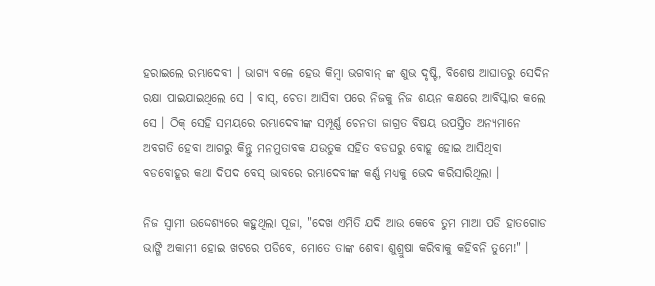ହରାଇଲେ ରମ୍ଭାଦେବୀ । ଭାଗ୍ୟ ବଳେ ହେଉ କିମ୍ବା ଭଗବାନ୍ ଙ୍କ ଶୁଭ ଦୃଷ୍ଟି, ବିଶେଷ ଆଘାତରୁ ସେଦିନ ରକ୍ଷା ପାଇଯାଇଥିଲେ ସେ । ବାସ୍, ଚେତା ଆସିବା ପରେ ନିଜକୁ ନିଜ ଶୟନ କକ୍ଷରେ ଆବିସ୍କାର କଲେ ସେ । ଠିକ୍ ସେହି ସମୟରେ ରମ୍ଭାଦେବୀଙ୍କ ସମ୍ପୂର୍ଣ୍ଣ ଚେନତା ଜାଗ୍ରତ ବିଷୟ ଉପସ୍ତିତ ଅନ୍ୟମାନେ ଅବଗତି ହେବା ଆଗରୁ କିନ୍ତୁ ମନମୁତାବକ ଯଉତୁକ ସହିତ ବଡଘରୁ ବୋହୂ ହୋଇ ଆସିଥିବା ବଡବୋହୂର କଥା ଦିପଦ ବେସ୍ ଭାବରେ ରମ୍ଭାଦେବୀଙ୍କ କର୍ଣ୍ଣ ମଧ୍ୟକୁ ଭେଦ କରିସାରିଥିଲା ।

ନିଜ ସ୍ବାମୀ ଉଦ୍ଦେଶ୍ୟରେ କହୁଥିଲା ପୂଜା, "ଦେଖ ଏମିତି ଯଦି ଆଉ କେବେ ତୁମ ମାଆ ପଡି ହାତଗୋଡ ଭାଙ୍ଗି ଅକାମୀ ହୋଇ ଖଟରେ ପଡିବେ, ମୋତେ ତାଙ୍କ ଶେବା ଶୁଶ୍ରୁଷା କରିବାକୁ କହିବନି ତୁମେ!" ।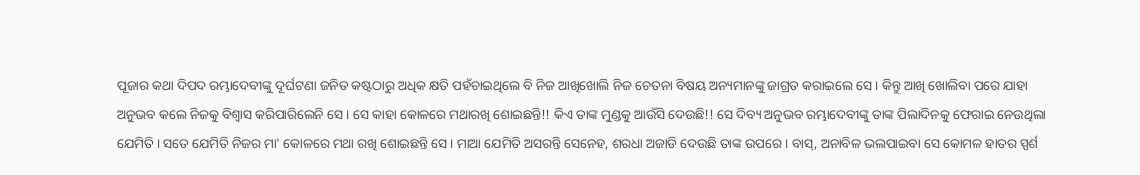ପୂଜାର କଥା ଦିପଦ ରମ୍ଭାଦେବୀଙ୍କୁ ଦୂର୍ଘଟଣା ଜନିତ କଷ୍ଟଠାରୁ ଅଧିକ କ୍ଷତି ପହଁଚାଇଥିଲେ ବି ନିଜ ଆଖିଖୋଲି ନିଜ ଚେତନା ବିଷୟ ଅନ୍ୟମାନଙ୍କୁ ଜାଗ୍ରତ କରାଇଲେ ସେ । କିନ୍ତୁ ଆଖି ଖୋଲିବା ପରେ ଯାହା ଅନୁଭବ କଲେ ନିଜକୁ ବିଶ୍ବାସ କରିପାରିଲେନି ସେ । ସେ କାହା କୋଳରେ ମଥାରଖି ଶୋଇଛନ୍ତି!! କିଏ ତାଙ୍କ ମୁଣ୍ଡକୁ ଆଉଁସି ଦେଉଛି!! ସେ ଦିବ୍ୟ ଅନୁଭବ ରମ୍ଭାଦେବୀଙ୍କୁ ତାଙ୍କ ପିଲାଦିନକୁ ଫେରାଇ ନେଉଥିଲା ଯେମିତି । ସତେ ଯେମିତି ନିଜର ମା' କୋଳରେ ମଥା ରଖି ଶୋଇଛନ୍ତି ସେ । ମାଆ ଯେମିତି ଅସରନ୍ତି ସେନେହ, ଶରଧା ଅଜାଡି ଦେଉଛି ତାଙ୍କ ଉପରେ । ବାସ୍, ଅନାବିଳ ଭଲପାଇବା ସେ କୋମଳ ହାତର ସ୍ପର୍ଶ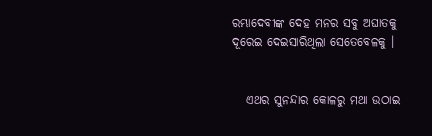ରମ୍ଭାଦେବୀଙ୍କ ଦେହ ମନର ସବୁ ଅଘାତକୁ ଦୂରେଇ ଦେଇସାରିଥିଲା ସେତେବେଳକୁ ।


   ଏଥର ସୁନନ୍ଦାର କୋଳରୁ ମଥା ଉଠାଇ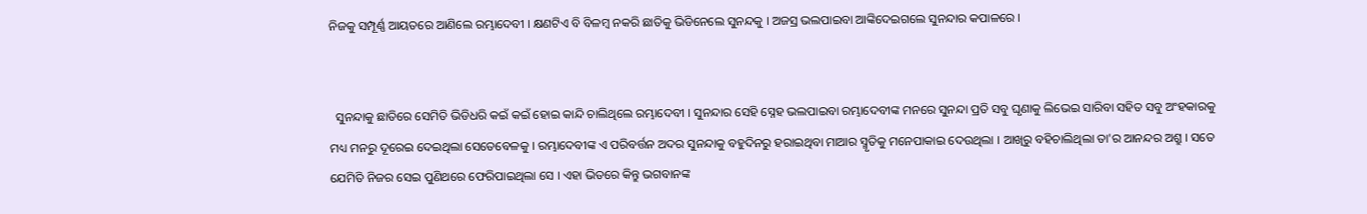ନିଜକୁ ସମ୍ପୂର୍ଣ୍ଣ ଆୟତରେ ଆଣିଲେ ରମ୍ଭାଦେବୀ । କ୍ଷଣଟିଏ ବି ବିଳମ୍ବ ନକରି ଛାତିକୁ ଭିଡିନେଲେ ସୁନନ୍ଦକୁ । ଅଜସ୍ର ଭଲପାଇବା ଆଙ୍କିଦେଇଗଲେ ସୁନନ୍ଦାର କପାଳରେ ।


  ସୁନନ୍ଦାକୁ ଛାତିରେ ସେମିତି ଭିଡିଧରି କଇଁ କଇଁ ହୋଇ କାନ୍ଦି ଚାଲିଥିଲେ ରମ୍ଭାଦେବୀ । ସୁନନ୍ଦାର ସେହି ସ୍ନେହ ଭଲପାଇବା ରମ୍ଭାଦେବୀଙ୍କ ମନରେ ସୁନନ୍ଦା ପ୍ରତି ସବୁ ଘୃଣାକୁ ଲିଭେଇ ସାରିବା ସହିତ ସବୁ ଅଂହକାରକୁ ମଧ୍ୟ ମନରୁ ଦୂରେଇ ଦେଇଥିଲା ସେତେବେଳକୁ । ରମ୍ଭାଦେବୀଙ୍କ ଏ ପରିବର୍ତ୍ତନ ଅଦର ସୁନନ୍ଦାକୁ ବହୁଦିନରୁ ହରାଇଥିବା ମାଆର ସ୍ମୃତିକୁ ମନେପାକାଇ ଦେଉଥିଲା । ଆଖିରୁ ବହିଚାଲିଥିଲା ତା'ର ଆନନ୍ଦର ଅଶ୍ରୁ । ସତେ ଯେମିତି ନିଜର ସେଇ ପୁଣିଥରେ ଫେରିପାଇଥିଲା ସେ । ଏହା ଭିତରେ କିନ୍ତୁ ଭଗବାନଙ୍କ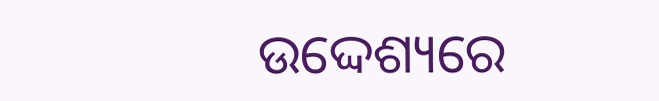ଉଦ୍ଦେଶ୍ୟରେ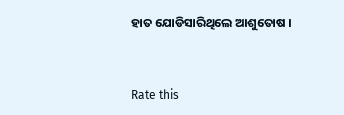ହାତ ଯୋଡିସାରିଥିଲେ ଆଶୁତୋଷ ।


Rate this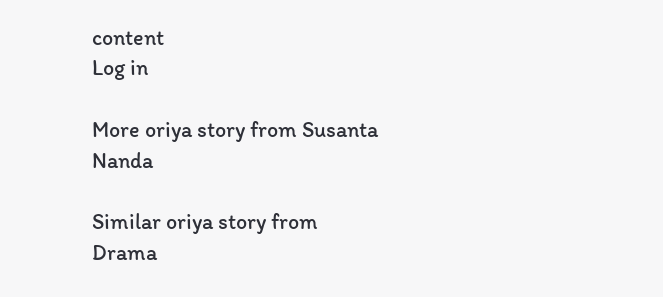content
Log in

More oriya story from Susanta Nanda

Similar oriya story from Drama